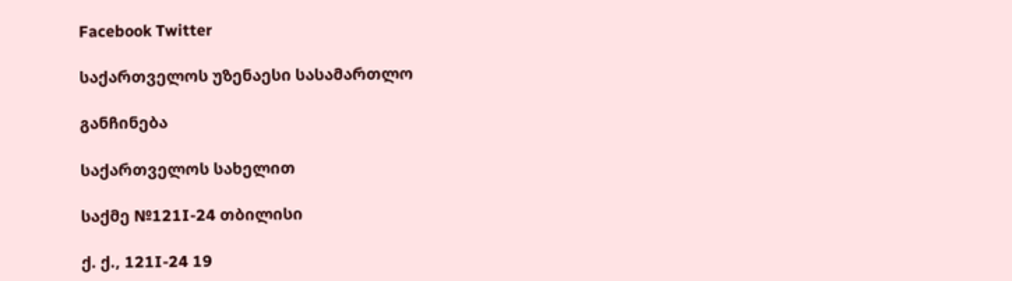Facebook Twitter

საქართველოს უზენაესი სასამართლო

განჩინება

საქართველოს სახელით

საქმე №121I-24 თბილისი

ქ. ქ., 121I-24 19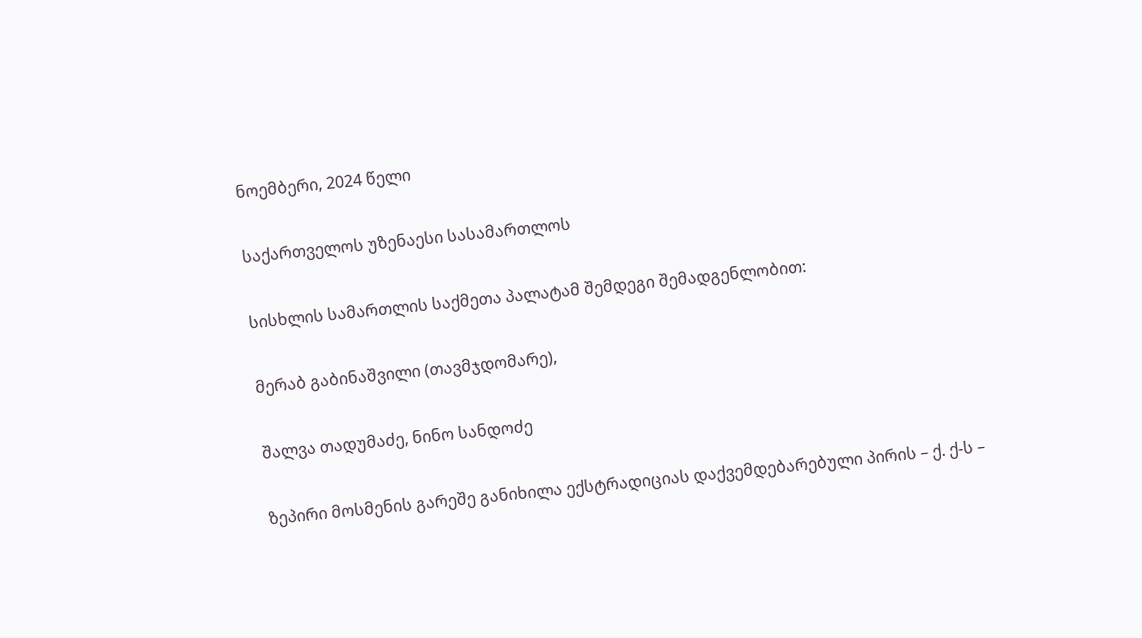ნოემბერი, 2024 წელი

საქართველოს უზენაესი სასამართლოს

სისხლის სამართლის საქმეთა პალატამ შემდეგი შემადგენლობით:

მერაბ გაბინაშვილი (თავმჯდომარე),

შალვა თადუმაძე, ნინო სანდოძე

ზეპირი მოსმენის გარეშე განიხილა ექსტრადიციას დაქვემდებარებული პირის – ქ. ქ-ს –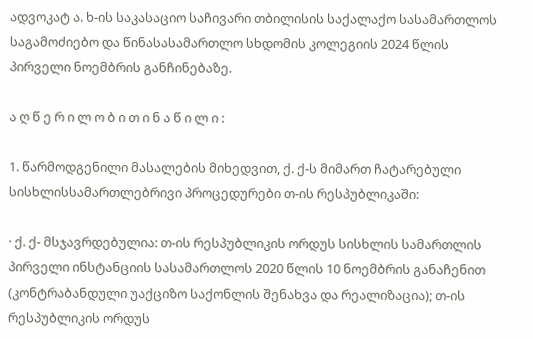ადვოკატ ა. ხ-ის საკასაციო საჩივარი თბილისის საქალაქო სასამართლოს საგამოძიებო და წინასასამართლო სხდომის კოლეგიის 2024 წლის პირველი ნოემბრის განჩინებაზე.

ა ღ წ ე რ ი ლ ო ბ ი თ ი ნ ა წ ი ლ ი :

1. წარმოდგენილი მასალების მიხედვით, ქ. ქ-ს მიმართ ჩატარებული სისხლისსამართლებრივი პროცედურები თ-ის რესპუბლიკაში:

· ქ. ქ- მსჯავრდებულია: თ-ის რესპუბლიკის ორდუს სისხლის სამართლის პირველი ინსტანციის სასამართლოს 2020 წლის 10 ნოემბრის განაჩენით (კონტრაბანდული უაქციზო საქონლის შენახვა და რეალიზაცია); თ-ის რესპუბლიკის ორდუს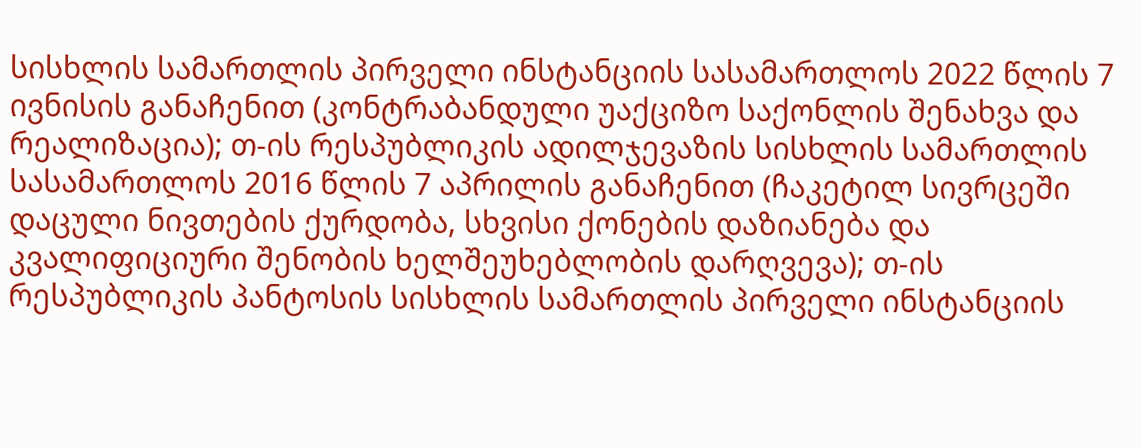სისხლის სამართლის პირველი ინსტანციის სასამართლოს 2022 წლის 7 ივნისის განაჩენით (კონტრაბანდული უაქციზო საქონლის შენახვა და რეალიზაცია); თ-ის რესპუბლიკის ადილჯევაზის სისხლის სამართლის სასამართლოს 2016 წლის 7 აპრილის განაჩენით (ჩაკეტილ სივრცეში დაცული ნივთების ქურდობა, სხვისი ქონების დაზიანება და კვალიფიციური შენობის ხელშეუხებლობის დარღვევა); თ-ის რესპუბლიკის პანტოსის სისხლის სამართლის პირველი ინსტანციის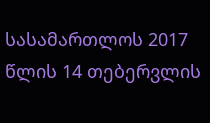სასამართლოს 2017 წლის 14 თებერვლის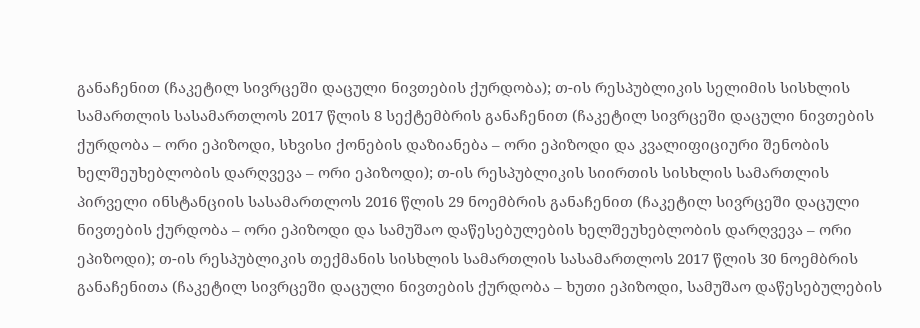განაჩენით (ჩაკეტილ სივრცეში დაცული ნივთების ქურდობა); თ-ის რესპუბლიკის სელიმის სისხლის სამართლის სასამართლოს 2017 წლის 8 სექტემბრის განაჩენით (ჩაკეტილ სივრცეში დაცული ნივთების ქურდობა – ორი ეპიზოდი, სხვისი ქონების დაზიანება – ორი ეპიზოდი და კვალიფიციური შენობის ხელშეუხებლობის დარღვევა – ორი ეპიზოდი); თ-ის რესპუბლიკის სიირთის სისხლის სამართლის პირველი ინსტანციის სასამართლოს 2016 წლის 29 ნოემბრის განაჩენით (ჩაკეტილ სივრცეში დაცული ნივთების ქურდობა – ორი ეპიზოდი და სამუშაო დაწესებულების ხელშეუხებლობის დარღვევა – ორი ეპიზოდი); თ-ის რესპუბლიკის თექმანის სისხლის სამართლის სასამართლოს 2017 წლის 30 ნოემბრის განაჩენითა (ჩაკეტილ სივრცეში დაცული ნივთების ქურდობა – ხუთი ეპიზოდი, სამუშაო დაწესებულების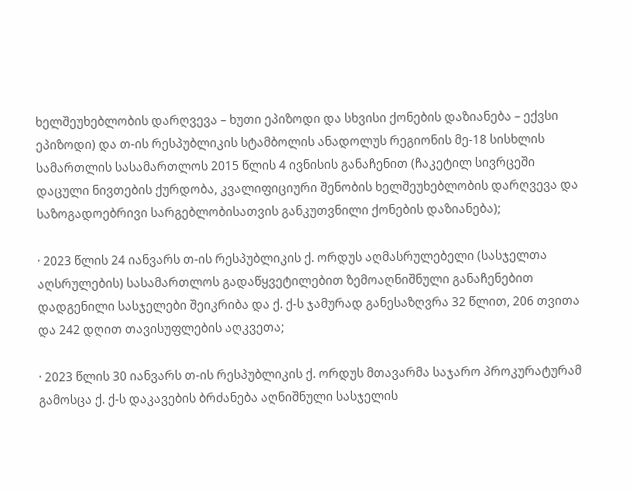ხელშეუხებლობის დარღვევა – ხუთი ეპიზოდი და სხვისი ქონების დაზიანება – ექვსი ეპიზოდი) და თ-ის რესპუბლიკის სტამბოლის ანადოლუს რეგიონის მე-18 სისხლის სამართლის სასამართლოს 2015 წლის 4 ივნისის განაჩენით (ჩაკეტილ სივრცეში დაცული ნივთების ქურდობა, კვალიფიციური შენობის ხელშეუხებლობის დარღვევა და საზოგადოებრივი სარგებლობისათვის განკუთვნილი ქონების დაზიანება);

· 2023 წლის 24 იანვარს თ-ის რესპუბლიკის ქ. ორდუს აღმასრულებელი (სასჯელთა აღსრულების) სასამართლოს გადაწყვეტილებით ზემოაღნიშნული განაჩენებით დადგენილი სასჯელები შეიკრიბა და ქ. ქ-ს ჯამურად განესაზღვრა 32 წლით, 206 თვითა და 242 დღით თავისუფლების აღკვეთა;

· 2023 წლის 30 იანვარს თ-ის რესპუბლიკის ქ. ორდუს მთავარმა საჯარო პროკურატურამ გამოსცა ქ. ქ-ს დაკავების ბრძანება აღნიშნული სასჯელის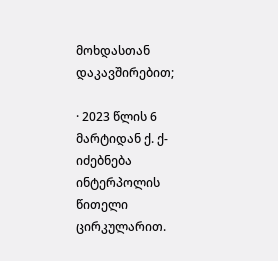მოხდასთან დაკავშირებით;

· 2023 წლის 6 მარტიდან ქ. ქ- იძებნება ინტერპოლის წითელი ცირკულარით.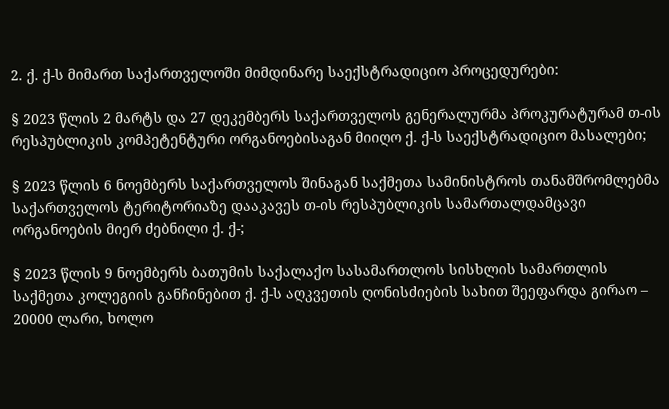2. ქ. ქ-ს მიმართ საქართველოში მიმდინარე საექსტრადიციო პროცედურები:

§ 2023 წლის 2 მარტს და 27 დეკემბერს საქართველოს გენერალურმა პროკურატურამ თ-ის რესპუბლიკის კომპეტენტური ორგანოებისაგან მიიღო ქ. ქ-ს საექსტრადიციო მასალები;

§ 2023 წლის 6 ნოემბერს საქართველოს შინაგან საქმეთა სამინისტროს თანამშრომლებმა საქართველოს ტერიტორიაზე დააკავეს თ-ის რესპუბლიკის სამართალდამცავი ორგანოების მიერ ძებნილი ქ. ქ-;

§ 2023 წლის 9 ნოემბერს ბათუმის საქალაქო სასამართლოს სისხლის სამართლის საქმეთა კოლეგიის განჩინებით ქ. ქ-ს აღკვეთის ღონისძიების სახით შეეფარდა გირაო – 20000 ლარი, ხოლო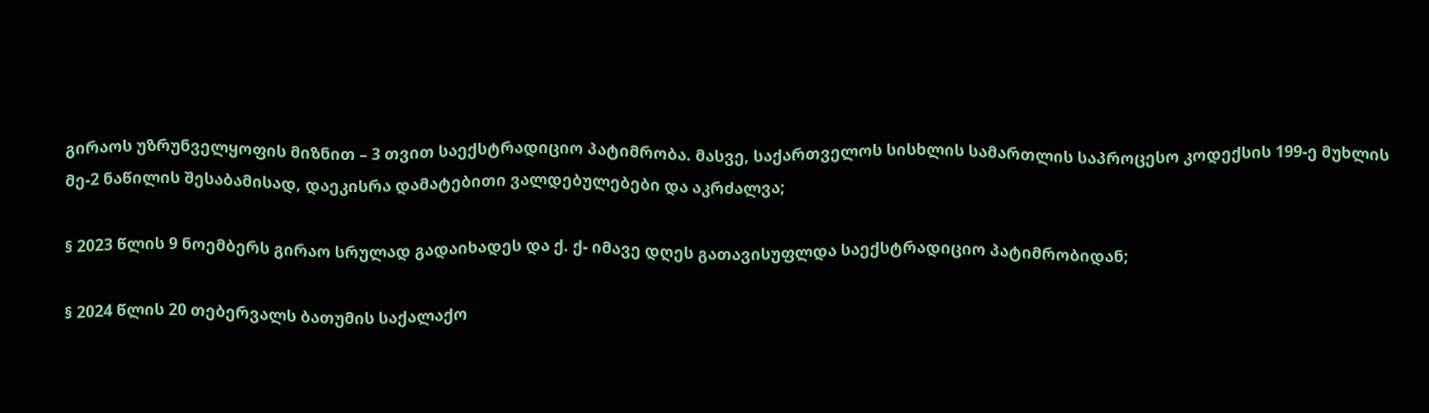გირაოს უზრუნველყოფის მიზნით – 3 თვით საექსტრადიციო პატიმრობა. მასვე, საქართველოს სისხლის სამართლის საპროცესო კოდექსის 199-ე მუხლის მე-2 ნაწილის შესაბამისად, დაეკისრა დამატებითი ვალდებულებები და აკრძალვა;

§ 2023 წლის 9 ნოემბერს გირაო სრულად გადაიხადეს და ქ. ქ- იმავე დღეს გათავისუფლდა საექსტრადიციო პატიმრობიდან;

§ 2024 წლის 20 თებერვალს ბათუმის საქალაქო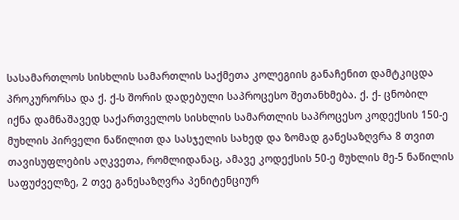სასამართლოს სისხლის სამართლის საქმეთა კოლეგიის განაჩენით დამტკიცდა პროკურორსა და ქ. ქ-ს შორის დადებული საპროცესო შეთანხმება. ქ. ქ- ცნობილ იქნა დამნაშავედ საქართველოს სისხლის სამართლის საპროცესო კოდექსის 150-ე მუხლის პირველი ნაწილით და სასჯელის სახედ და ზომად განესაზღვრა 8 თვით თავისუფლების აღკვეთა, რომლიდანაც, ამავე კოდექსის 50-ე მუხლის მე-5 ნაწილის საფუძველზე, 2 თვე განესაზღვრა პენიტენციურ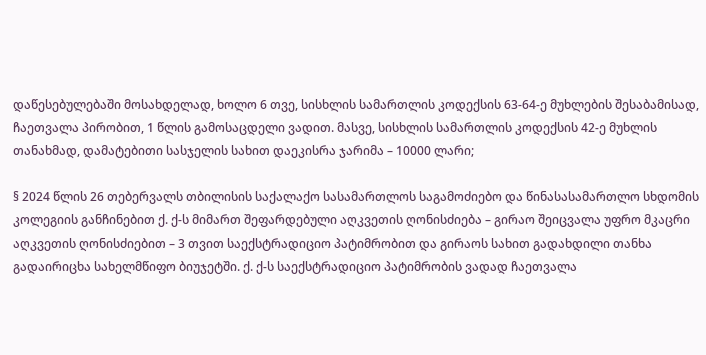დაწესებულებაში მოსახდელად, ხოლო 6 თვე, სისხლის სამართლის კოდექსის 63-64-ე მუხლების შესაბამისად, ჩაეთვალა პირობით, 1 წლის გამოსაცდელი ვადით. მასვე, სისხლის სამართლის კოდექსის 42-ე მუხლის თანახმად, დამატებითი სასჯელის სახით დაეკისრა ჯარიმა – 10000 ლარი;

§ 2024 წლის 26 თებერვალს თბილისის საქალაქო სასამართლოს საგამოძიებო და წინასასამართლო სხდომის კოლეგიის განჩინებით ქ. ქ-ს მიმართ შეფარდებული აღკვეთის ღონისძიება – გირაო შეიცვალა უფრო მკაცრი აღკვეთის ღონისძიებით – 3 თვით საექსტრადიციო პატიმრობით და გირაოს სახით გადახდილი თანხა გადაირიცხა სახელმწიფო ბიუჯეტში. ქ. ქ-ს საექსტრადიციო პატიმრობის ვადად ჩაეთვალა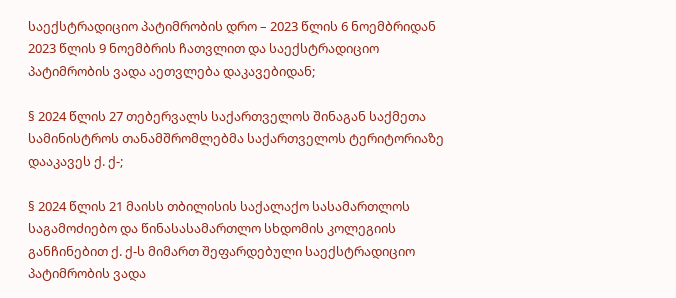საექსტრადიციო პატიმრობის დრო – 2023 წლის 6 ნოემბრიდან 2023 წლის 9 ნოემბრის ჩათვლით და საექსტრადიციო პატიმრობის ვადა აეთვლება დაკავებიდან;

§ 2024 წლის 27 თებერვალს საქართველოს შინაგან საქმეთა სამინისტროს თანამშრომლებმა საქართველოს ტერიტორიაზე დააკავეს ქ. ქ-;

§ 2024 წლის 21 მაისს თბილისის საქალაქო სასამართლოს საგამოძიებო და წინასასამართლო სხდომის კოლეგიის განჩინებით ქ. ქ-ს მიმართ შეფარდებული საექსტრადიციო პატიმრობის ვადა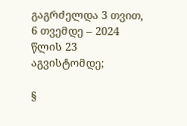გაგრძელდა 3 თვით, 6 თვემდე – 2024 წლის 23 აგვისტომდე;

§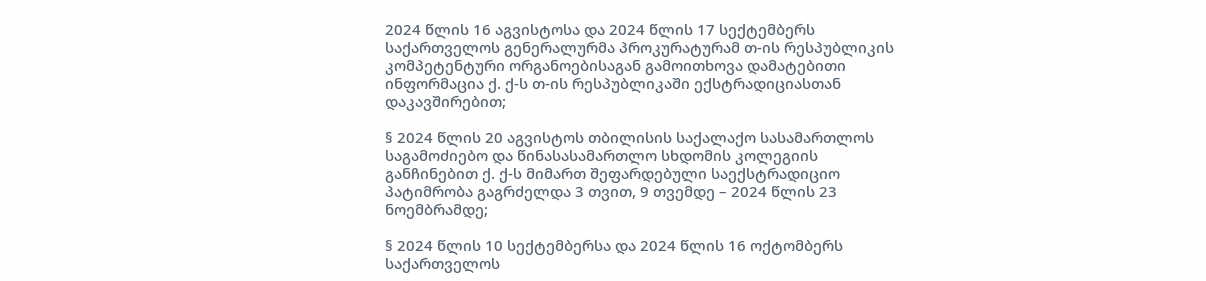2024 წლის 16 აგვისტოსა და 2024 წლის 17 სექტემბერს საქართველოს გენერალურმა პროკურატურამ თ-ის რესპუბლიკის კომპეტენტური ორგანოებისაგან გამოითხოვა დამატებითი ინფორმაცია ქ. ქ-ს თ-ის რესპუბლიკაში ექსტრადიციასთან დაკავშირებით;

§ 2024 წლის 20 აგვისტოს თბილისის საქალაქო სასამართლოს საგამოძიებო და წინასასამართლო სხდომის კოლეგიის განჩინებით ქ. ქ-ს მიმართ შეფარდებული საექსტრადიციო პატიმრობა გაგრძელდა 3 თვით, 9 თვემდე – 2024 წლის 23 ნოემბრამდე;

§ 2024 წლის 10 სექტემბერსა და 2024 წლის 16 ოქტომბერს საქართველოს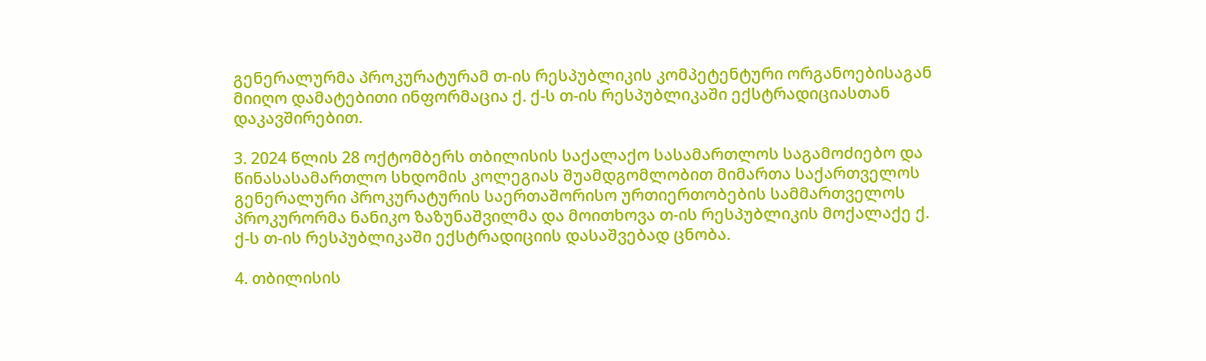გენერალურმა პროკურატურამ თ-ის რესპუბლიკის კომპეტენტური ორგანოებისაგან მიიღო დამატებითი ინფორმაცია ქ. ქ-ს თ-ის რესპუბლიკაში ექსტრადიციასთან დაკავშირებით.

3. 2024 წლის 28 ოქტომბერს თბილისის საქალაქო სასამართლოს საგამოძიებო და წინასასამართლო სხდომის კოლეგიას შუამდგომლობით მიმართა საქართველოს გენერალური პროკურატურის საერთაშორისო ურთიერთობების სამმართველოს პროკურორმა ნანიკო ზაზუნაშვილმა და მოითხოვა თ-ის რესპუბლიკის მოქალაქე ქ. ქ-ს თ-ის რესპუბლიკაში ექსტრადიციის დასაშვებად ცნობა.

4. თბილისის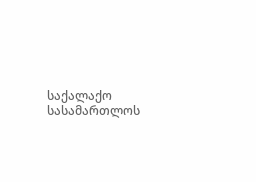საქალაქო სასამართლოს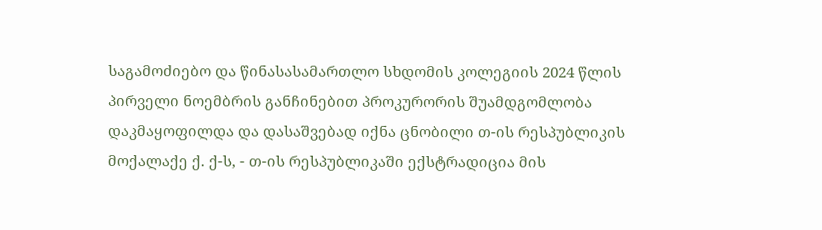საგამოძიებო და წინასასამართლო სხდომის კოლეგიის 2024 წლის პირველი ნოემბრის განჩინებით პროკურორის შუამდგომლობა დაკმაყოფილდა და დასაშვებად იქნა ცნობილი თ-ის რესპუბლიკის მოქალაქე ქ. ქ-ს, - თ-ის რესპუბლიკაში ექსტრადიცია მის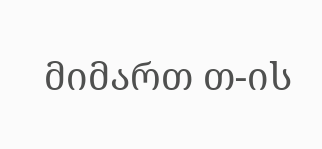მიმართ თ-ის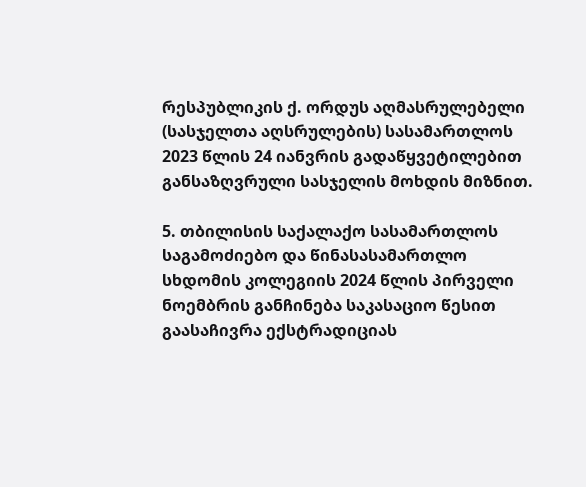რესპუბლიკის ქ. ორდუს აღმასრულებელი (სასჯელთა აღსრულების) სასამართლოს 2023 წლის 24 იანვრის გადაწყვეტილებით განსაზღვრული სასჯელის მოხდის მიზნით.

5. თბილისის საქალაქო სასამართლოს საგამოძიებო და წინასასამართლო სხდომის კოლეგიის 2024 წლის პირველი ნოემბრის განჩინება საკასაციო წესით გაასაჩივრა ექსტრადიციას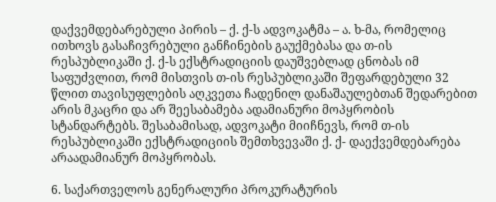დაქვემდებარებული პირის – ქ. ქ-ს ადვოკატმა – ა. ხ-მა, რომელიც ითხოვს გასაჩივრებული განჩინების გაუქმებასა და თ-ის რესპუბლიკაში ქ. ქ-ს ექსტრადიციის დაუშვებლად ცნობას იმ საფუძვლით, რომ მისთვის თ-ის რესპუბლიკაში შეფარდებული 32 წლით თავისუფლების აღკვეთა ჩადენილ დანაშაულებთან შედარებით არის მკაცრი და არ შეესაბამება ადამიანური მოპყრობის სტანდარტებს. შესაბამისად, ადვოკატი მიიჩნევს, რომ თ-ის რესპუბლიკაში ექსტრადიციის შემთხვევაში ქ. ქ- დაექვემდებარება არაადამიანურ მოპყრობას.

6. საქართველოს გენერალური პროკურატურის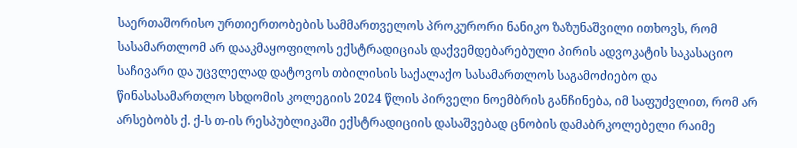საერთაშორისო ურთიერთობების სამმართველოს პროკურორი ნანიკო ზაზუნაშვილი ითხოვს, რომ სასამართლომ არ დააკმაყოფილოს ექსტრადიციას დაქვემდებარებული პირის ადვოკატის საკასაციო საჩივარი და უცვლელად დატოვოს თბილისის საქალაქო სასამართლოს საგამოძიებო და წინასასამართლო სხდომის კოლეგიის 2024 წლის პირველი ნოემბრის განჩინება, იმ საფუძვლით, რომ არ არსებობს ქ. ქ-ს თ-ის რესპუბლიკაში ექსტრადიციის დასაშვებად ცნობის დამაბრკოლებელი რაიმე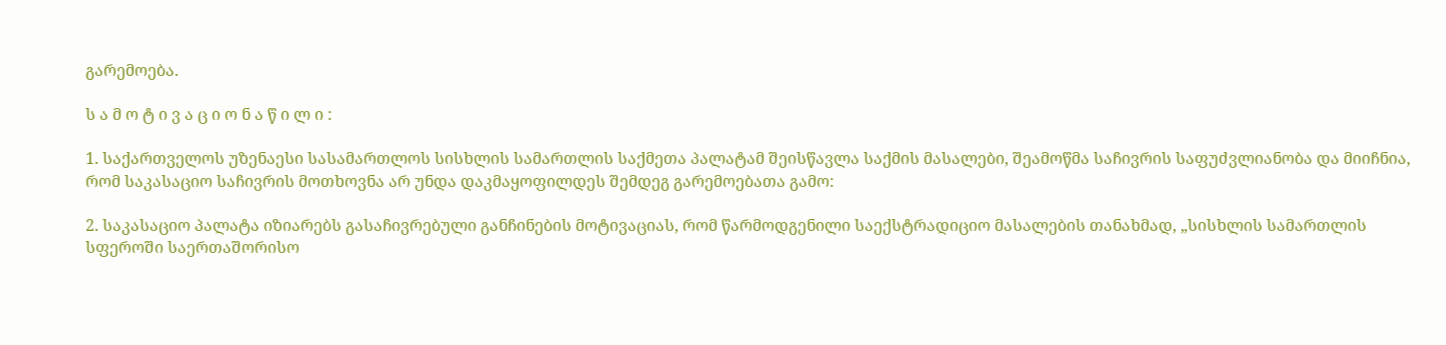გარემოება.

ს ა მ ო ტ ი ვ ა ც ი ო ნ ა წ ი ლ ი :

1. საქართველოს უზენაესი სასამართლოს სისხლის სამართლის საქმეთა პალატამ შეისწავლა საქმის მასალები, შეამოწმა საჩივრის საფუძვლიანობა და მიიჩნია, რომ საკასაციო საჩივრის მოთხოვნა არ უნდა დაკმაყოფილდეს შემდეგ გარემოებათა გამო:

2. საკასაციო პალატა იზიარებს გასაჩივრებული განჩინების მოტივაციას, რომ წარმოდგენილი საექსტრადიციო მასალების თანახმად, „სისხლის სამართლის სფეროში საერთაშორისო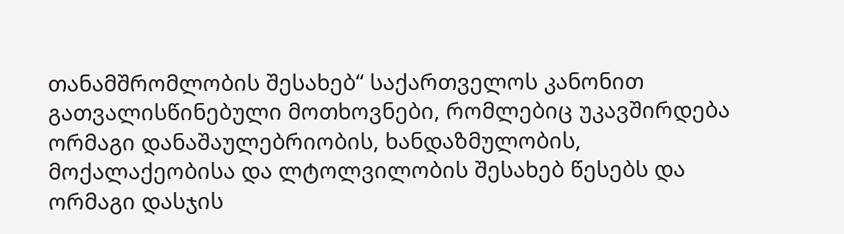თანამშრომლობის შესახებ“ საქართველოს კანონით გათვალისწინებული მოთხოვნები, რომლებიც უკავშირდება ორმაგი დანაშაულებრიობის, ხანდაზმულობის, მოქალაქეობისა და ლტოლვილობის შესახებ წესებს და ორმაგი დასჯის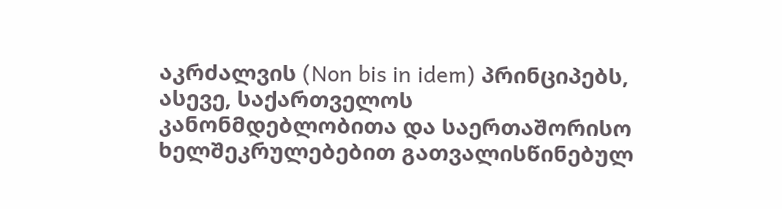აკრძალვის (Non bis in idem) პრინციპებს, ასევე, საქართველოს კანონმდებლობითა და საერთაშორისო ხელშეკრულებებით გათვალისწინებულ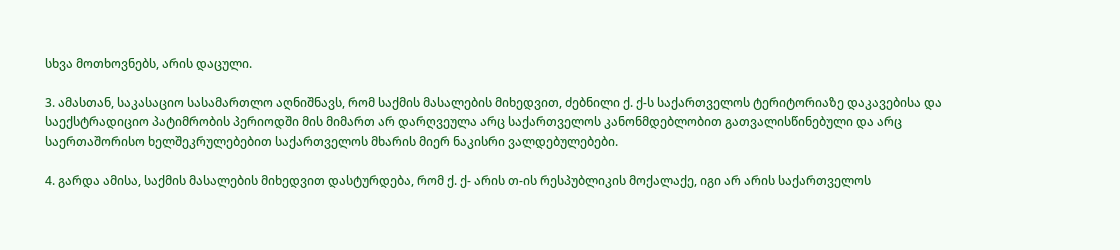სხვა მოთხოვნებს, არის დაცული.

3. ამასთან, საკასაციო სასამართლო აღნიშნავს, რომ საქმის მასალების მიხედვით, ძებნილი ქ. ქ-ს საქართველოს ტერიტორიაზე დაკავებისა და საექსტრადიციო პატიმრობის პერიოდში მის მიმართ არ დარღვეულა არც საქართველოს კანონმდებლობით გათვალისწინებული და არც საერთაშორისო ხელშეკრულებებით საქართველოს მხარის მიერ ნაკისრი ვალდებულებები.

4. გარდა ამისა, საქმის მასალების მიხედვით დასტურდება, რომ ქ. ქ- არის თ-ის რესპუბლიკის მოქალაქე, იგი არ არის საქართველოს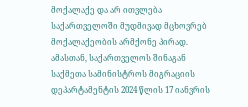მოქალაქე და არ ითვლება საქართველოში მუდმივად მცხოვრებ მოქალაქეობის არმქონე პირად. ამასთან, საქართველოს შინაგან საქმეთა სამინისტროს მიგრაციის დეპარტამენტის 2024 წლის 17 იანვრის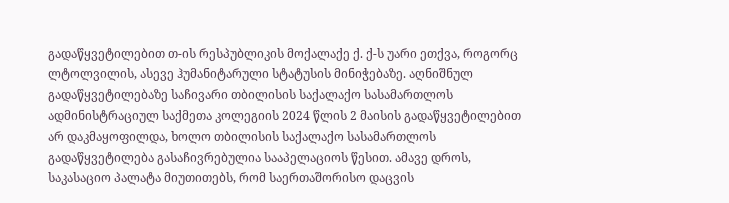გადაწყვეტილებით თ-ის რესპუბლიკის მოქალაქე ქ. ქ-ს უარი ეთქვა, როგორც ლტოლვილის, ასევე ჰუმანიტარული სტატუსის მინიჭებაზე. აღნიშნულ გადაწყვეტილებაზე საჩივარი თბილისის საქალაქო სასამართლოს ადმინისტრაციულ საქმეთა კოლეგიის 2024 წლის 2 მაისის გადაწყვეტილებით არ დაკმაყოფილდა, ხოლო თბილისის საქალაქო სასამართლოს გადაწყვეტილება გასაჩივრებულია სააპელაციოს წესით. ამავე დროს, საკასაციო პალატა მიუთითებს, რომ საერთაშორისო დაცვის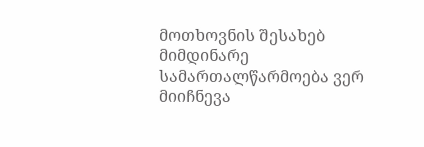მოთხოვნის შესახებ მიმდინარე სამართალწარმოება ვერ მიიჩნევა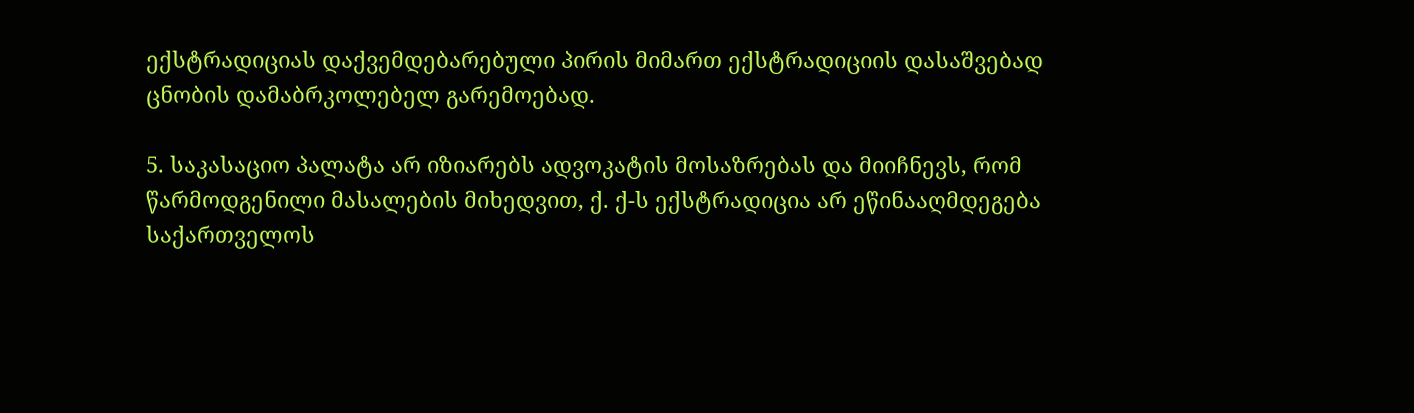ექსტრადიციას დაქვემდებარებული პირის მიმართ ექსტრადიციის დასაშვებად ცნობის დამაბრკოლებელ გარემოებად.

5. საკასაციო პალატა არ იზიარებს ადვოკატის მოსაზრებას და მიიჩნევს, რომ წარმოდგენილი მასალების მიხედვით, ქ. ქ-ს ექსტრადიცია არ ეწინააღმდეგება საქართველოს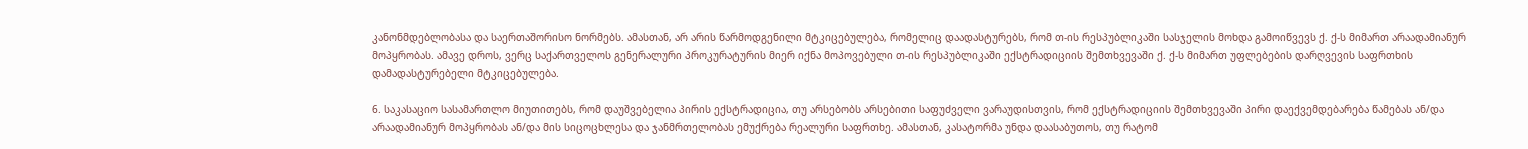კანონმდებლობასა და საერთაშორისო ნორმებს. ამასთან, არ არის წარმოდგენილი მტკიცებულება, რომელიც დაადასტურებს, რომ თ-ის რესპუბლიკაში სასჯელის მოხდა გამოიწვევს ქ. ქ-ს მიმართ არაადამიანურ მოპყრობას. ამავე დროს, ვერც საქართველოს გენერალური პროკურატურის მიერ იქნა მოპოვებული თ-ის რესპუბლიკაში ექსტრადიციის შემთხვევაში ქ. ქ-ს მიმართ უფლებების დარღვევის საფრთხის დამადასტურებელი მტკიცებულება.

6. საკასაციო სასამართლო მიუთითებს, რომ დაუშვებელია პირის ექსტრადიცია, თუ არსებობს არსებითი საფუძველი ვარაუდისთვის, რომ ექსტრადიციის შემთხვევაში პირი დაექვემდებარება წამებას ან/და არაადამიანურ მოპყრობას ან/და მის სიცოცხლესა და ჯანმრთელობას ემუქრება რეალური საფრთხე. ამასთან, კასატორმა უნდა დაასაბუთოს, თუ რატომ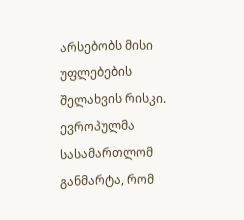არსებობს მისი უფლებების შელახვის რისკი. ევროპულმა სასამართლომ განმარტა, რომ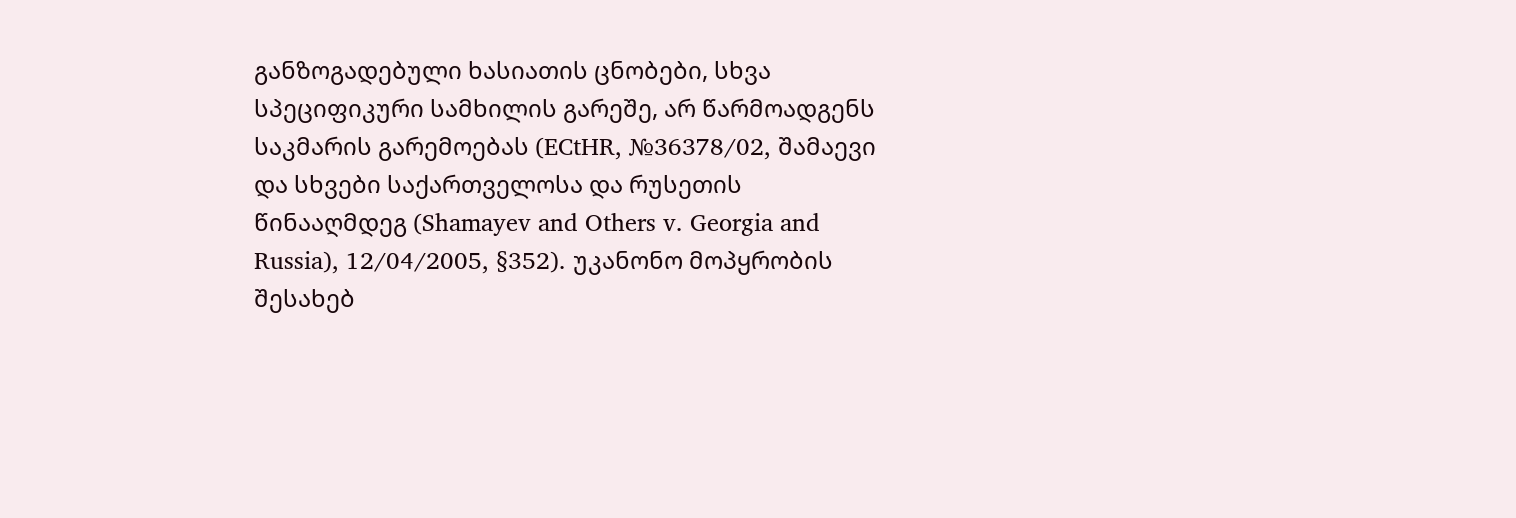განზოგადებული ხასიათის ცნობები, სხვა სპეციფიკური სამხილის გარეშე, არ წარმოადგენს საკმარის გარემოებას (ECtHR, №36378/02, შამაევი და სხვები საქართველოსა და რუსეთის წინააღმდეგ (Shamayev and Others v. Georgia and Russia), 12/04/2005, §352). უკანონო მოპყრობის შესახებ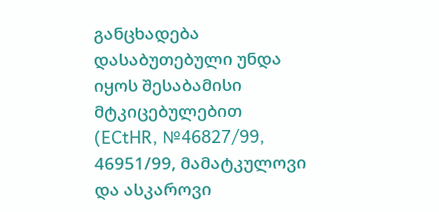განცხადება დასაბუთებული უნდა იყოს შესაბამისი მტკიცებულებით (ECtHR, №46827/99, 46951/99, მამატკულოვი და ასკაროვი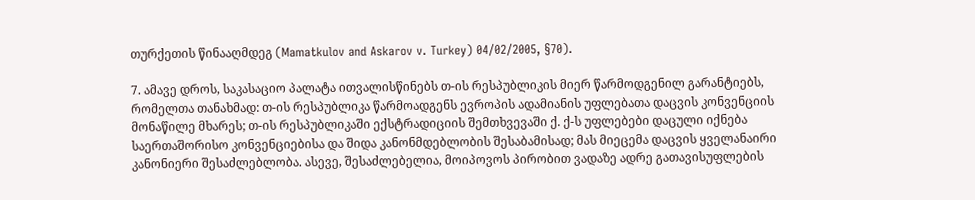თურქეთის წინააღმდეგ (Mamatkulov and Askarov v. Turkey) 04/02/2005, §70).

7. ამავე დროს, საკასაციო პალატა ითვალისწინებს თ-ის რესპუბლიკის მიერ წარმოდგენილ გარანტიებს, რომელთა თანახმად: თ-ის რესპუბლიკა წარმოადგენს ევროპის ადამიანის უფლებათა დაცვის კონვენციის მონაწილე მხარეს; თ-ის რესპუბლიკაში ექსტრადიციის შემთხვევაში ქ. ქ-ს უფლებები დაცული იქნება საერთაშორისო კონვენციებისა და შიდა კანონმდებლობის შესაბამისად; მას მიეცემა დაცვის ყველანაირი კანონიერი შესაძლებლობა. ასევე, შესაძლებელია, მოიპოვოს პირობით ვადაზე ადრე გათავისუფლების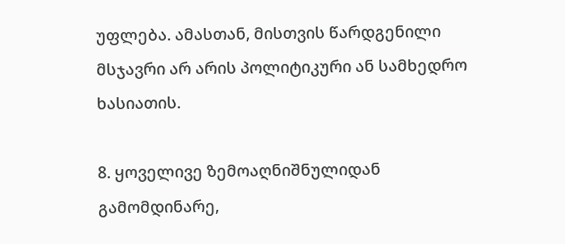უფლება. ამასთან, მისთვის წარდგენილი მსჯავრი არ არის პოლიტიკური ან სამხედრო ხასიათის.

8. ყოველივე ზემოაღნიშნულიდან გამომდინარე,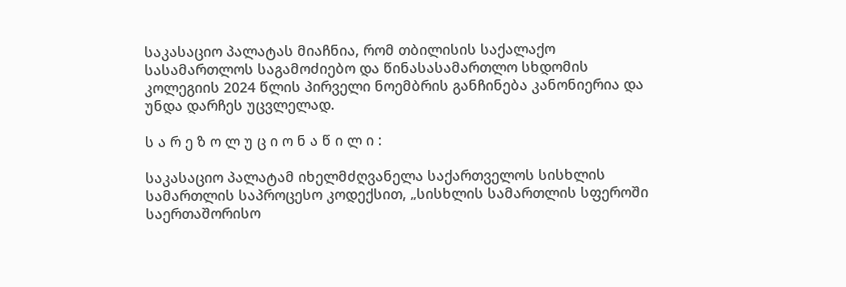საკასაციო პალატას მიაჩნია, რომ თბილისის საქალაქო სასამართლოს საგამოძიებო და წინასასამართლო სხდომის კოლეგიის 2024 წლის პირველი ნოემბრის განჩინება კანონიერია და უნდა დარჩეს უცვლელად.

ს ა რ ე ზ ო ლ უ ც ი ო ნ ა წ ი ლ ი :

საკასაციო პალატამ იხელმძღვანელა საქართველოს სისხლის სამართლის საპროცესო კოდექსით, „სისხლის სამართლის სფეროში საერთაშორისო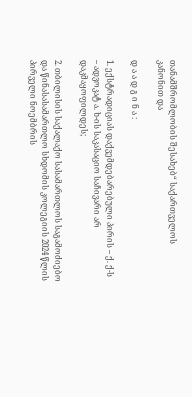თანამშრომლობის შესახებ“ საქართველოს კანონით და

დ ა ა დ გ ი ნ ა :

1. ექსტრადიციას დაქვემდებარებული პირის – ქ. ქ-ს – ადვოკატ ა. ხ-ის საკასაციო საჩივარი არ დაკმაყოფილდეს;

2. თბილისის საქალაქო სასამართლოს საგამოძიებო და წინასასამართლო სხდომის კოლეგიის 2024 წლის პირველი ნოემბრის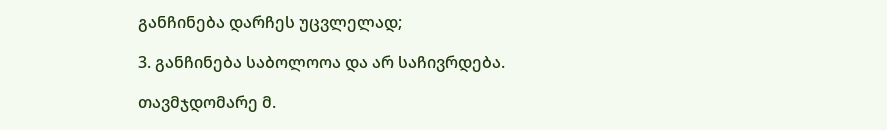განჩინება დარჩეს უცვლელად;

3. განჩინება საბოლოოა და არ საჩივრდება.

თავმჯდომარე მ.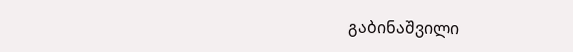გაბინაშვილი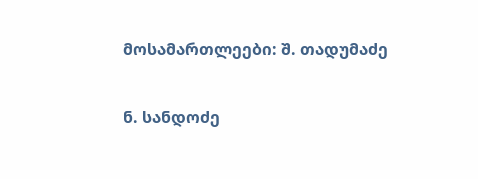მოსამართლეები: შ. თადუმაძე

ნ. სანდოძე